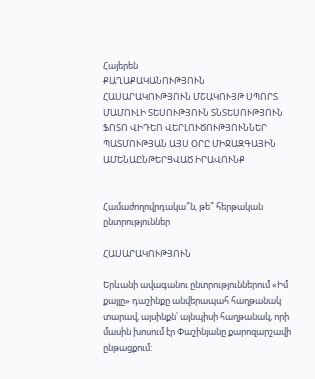Հայերեն
ՔԱՂԱՔԱԿԱՆՈՒԹՅՈՒՆ ՀԱՍԱՐԱԿՈՒԹՅՈՒՆ ՄՇԱԿՈՒՅԹ ՍՊՈՐՏ ՄԱՄՈՒԼԻ ՏԵՍՈՒԹՅՈՒՆ ՏՆՏԵՍՈՒԹՅՈՒՆ ՖՈՏՈ ՎԻԴԵՈ ՎԵՐԼՈՒԾՈՒԹՅՈՒՆՆԵՐ ՊԱՏՄՈՒԹՅԱՆ ԱՅՍ ՕՐԸ ՄԻՋԱԶԳԱՅԻՆ ԱՄԵՆԱԸՆԹԵՐՑՎԱԾ ԻՐԱՎՈՒՆՔ


Համաժողովրդակա՞ն, թե՞ հերթական ընտրություններ

ՀԱՍԱՐԱԿՈՒԹՅՈՒՆ

Երևանի ավագանու ընտրություններում «Իմ քայլը» դաշինքը անվերապահ հաղթանակ տարավ, այսինքն՝ այնպիսի հաղթանակ, որի մասին խոսում էր Փաշինյանը քարոզարշավի ընթացքում: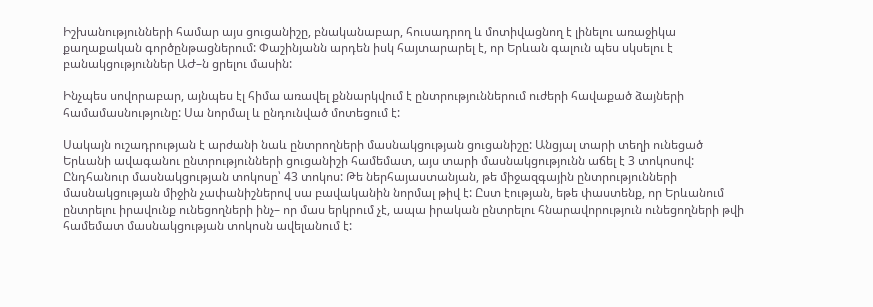Իշխանությունների համար այս ցուցանիշը, բնականաբար, հուսադրող և մոտիվացնող է լինելու առաջիկա քաղաքական գործընթացներում: Փաշինյանն արդեն իսկ հայտարարել է, որ Երևան գալուն պես սկսելու է բանակցություններ ԱԺ–ն ցրելու մասին:

Ինչպես սովորաբար, այնպես էլ հիմա առավել քննարկվում է ընտրություններում ուժերի հավաքած ձայների համամասնությունը: Սա նորմալ և ընդունված մոտեցում է:

Սակայն ուշադրության է արժանի նաև ընտրողների մասնակցության ցուցանիշը: Անցյալ տարի տեղի ունեցած Երևանի ավագանու ընտրությունների ցուցանիշի համեմատ, այս տարի մասնակցությունն աճել է 3 տոկոսով: Ընդհանուր մասնակցության տոկոսը՝ 43 տոկոս: Թե ներհայաստանյան, թե միջազգային ընտրությունների մասնակցության միջին չափանիշներով սա բավականին նորմալ թիվ է: Ըստ էության, եթե փաստենք, որ Երևանում ընտրելու իրավունք ունեցողների ինչ– որ մաս երկրում չէ, ապա իրական ընտրելու հնարավորություն ունեցողների թվի համեմատ մասնակցության տոկոսն ավելանում է: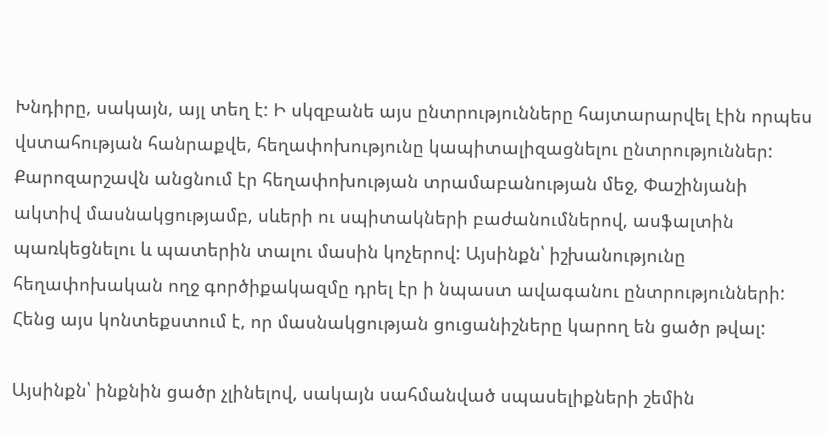Խնդիրը, սակայն, այլ տեղ է: Ի սկզբանե այս ընտրությունները հայտարարվել էին որպես վստահության հանրաքվե, հեղափոխությունը կապիտալիզացնելու ընտրություններ: Քարոզարշավն անցնում էր հեղափոխության տրամաբանության մեջ, Փաշինյանի ակտիվ մասնակցությամբ, սևերի ու սպիտակների բաժանումներով, ասֆալտին պառկեցնելու և պատերին տալու մասին կոչերով: Այսինքն՝ իշխանությունը հեղափոխական ողջ գործիքակազմը դրել էր ի նպաստ ավագանու ընտրությունների: Հենց այս կոնտեքստում է, որ մասնակցության ցուցանիշները կարող են ցածր թվալ:

Այսինքն՝ ինքնին ցածր չլինելով, սակայն սահմանված սպասելիքների շեմին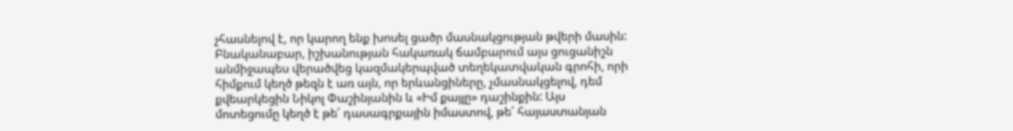չհասնելով է, որ կարող ենք խոսել ցածր մասնակցության թվերի մասին: Բնականաբար, իշխանության հակառակ ճամբարում այս ցուցանիշն անմիջապես վերածվեց կազմակերպված տեղեկատվական գրոհի, որի հիմքում կեղծ թեզն է առ այն, որ երևանցիները, չմասնակցելով, դեմ քվեարկեցին Նիկոլ Փաշինյանին և «Իմ քայլը» դաշինքին: Այս մոտեցումը կեղծ է թե՛ դասագրքային իմաստով, թե՛ հայաստանյան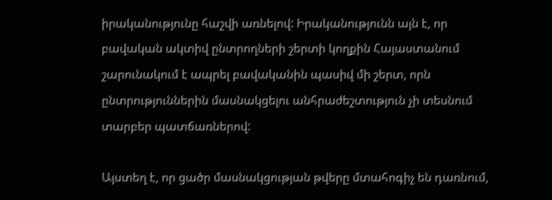իրականությունը հաշվի առնելով: Իրականությունն այն է, որ բավական ակտիվ ընտրողների շերտի կողքին Հայաստանում շարունակում է ապրել բավականին պասիվ մի շերտ, որն ընտրություններին մասնակցելու անհրաժեշտություն չի տեսնում տարբեր պատճառներով:

Այստեղ է, որ ցածր մասնակցության թվերը մտահոգիչ են դառնում,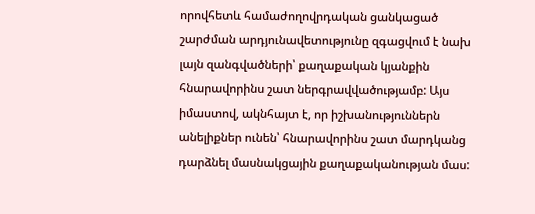որովհետև համաժողովրդական ցանկացած շարժման արդյունավետությունը զգացվում է նախ լայն զանգվածների՝ քաղաքական կյանքին հնարավորինս շատ ներգրավվածությամբ: Այս իմաստով, ակնհայտ է, որ իշխանություններն անելիքներ ունեն՝ հնարավորինս շատ մարդկանց դարձնել մասնակցային քաղաքականության մաս: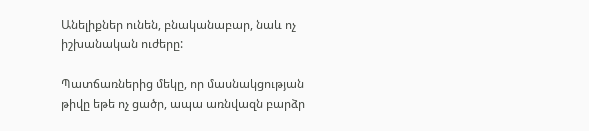Անելիքներ ունեն, բնականաբար, նաև ոչ իշխանական ուժերը:

Պատճառներից մեկը, որ մասնակցության թիվը եթե ոչ ցածր, ապա առնվազն բարձր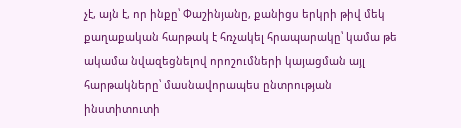չէ, այն է, որ ինքը՝ Փաշինյանը, քանիցս երկրի թիվ մեկ քաղաքական հարթակ է հռչակել հրապարակը՝ կամա թե ակամա նվազեցնելով որոշումների կայացման այլ հարթակները՝ մասնավորապես ընտրության ինստիտուտի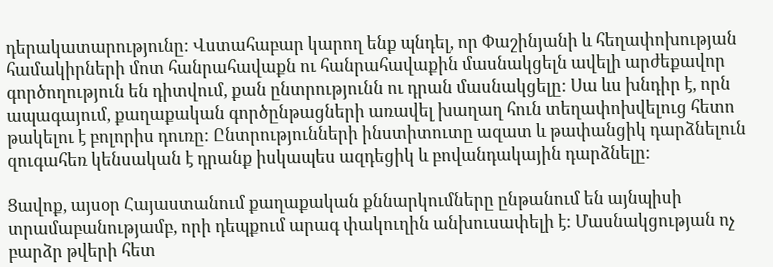դերակատարությունը: Վստահաբար կարող ենք պնդել, որ Փաշինյանի և հեղափոխության համակիրների մոտ հանրահավաքն ու հանրահավաքին մասնակցելն ավելի արժեքավոր գործողություն են դիտվում, քան ընտրությունն ու դրան մասնակցելը: Սա ևս խնդիր է, որն ապագայում, քաղաքական գործընթացների առավել խաղաղ հուն տեղափոխվելուց հետո թակելու է բոլորիս դուռը: Ընտրությունների ինստիտուտը ազատ և թափանցիկ դարձնելուն զուգահեռ կենսական է դրանք իսկապես ազդեցիկ և բովանդակային դարձնելը:

Ցավոք, այսօր Հայաստանում քաղաքական քննարկումները ընթանում են այնպիսի տրամաբանությամբ, որի դեպքում արագ փակուղին անխուսափելի է: Մասնակցության ոչ բարձր թվերի հետ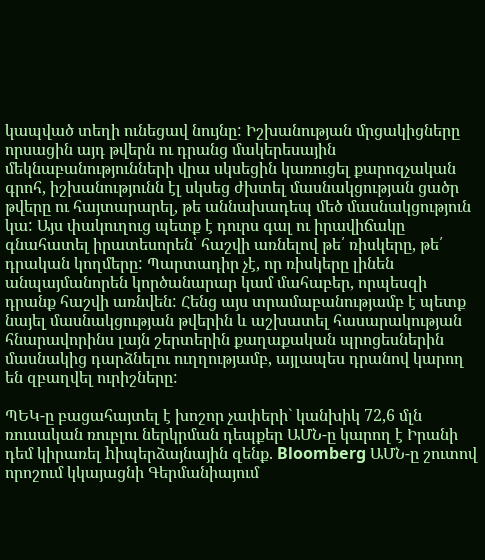կապված տեղի ունեցավ նույնը: Իշխանության մրցակիցները որսացին այդ թվերն ու դրանց մակերեսային մեկնաբանությունների վրա սկսեցին կառուցել քարոզչական գրոհ, իշխանությունն էլ սկսեց ժխտել մասնակցության ցածր թվերը ու հայտարարել, թե աննախադեպ մեծ մասնակցություն կա: Այս փակուղուց պետք է դուրս գալ ու իրավիճակը գնահատել իրատեսորեն՝ հաշվի առնելով թե՛ ռիսկերը, թե՛ դրական կողմերը: Պարտադիր չէ, որ ռիսկերը լինեն անպայմանորեն կործանարար կամ մահաբեր, որպեսզի դրանք հաշվի առնվեն: Հենց այս տրամաբանությամբ է պետք նայել մասնակցության թվերին և աշխատել հասարակության հնարավորինս լայն շերտերին քաղաքական պրոցեսներին մասնակից դարձնելու ուղղությամբ, այլապես դրանով կարող են զբաղվել ուրիշները:

ՊԵԿ-ը բացահայտել է խոշոր չափերի` կանխիկ 72,6 մլն ռուսական ռուբլու ներկրման դեպքեր ԱՄՆ-ը կարող է Իրանի դեմ կիրառել hիպերձայնային զենք. Bloomberg ԱՄՆ-ը շուտով որոշում կկայացնի Գերմանիայում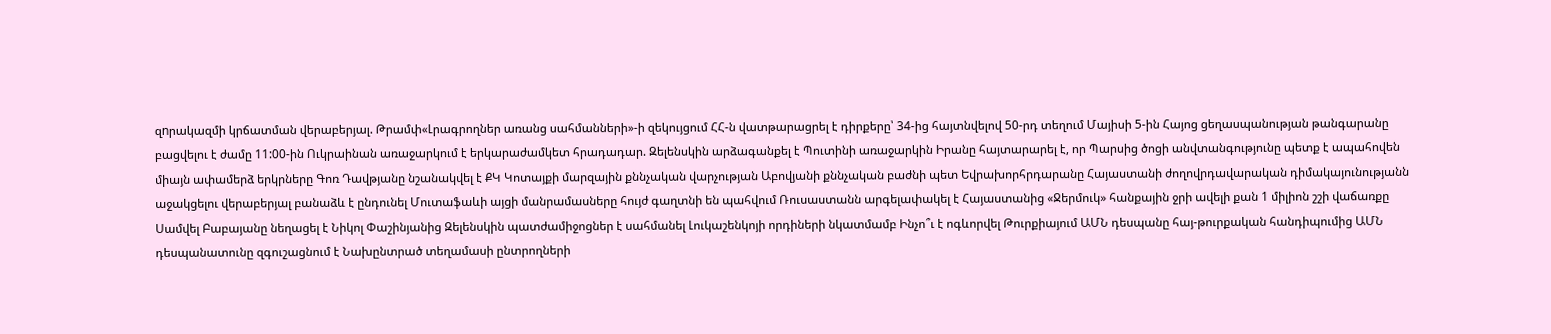զnրակազմի կրճատման վերաբերյալ. Թրամփ«Լրագրողներ առանց սահմանների»-ի զեկույցում ՀՀ-ն վատթարացրել է դիրքերը՝ 34-ից հայտնվելով 50-րդ տեղում Մայիսի 5-ին Հայոց ցեղասպանության թանգարանը բացվելու է ժամը 11:00-ին Ուկրաինան առաջարկում է երկարաժամկետ հրադադար. Զելենսկին արձագանքել է Պուտինի առաջարկին Իրանը հայտարարել է, որ Պարսից ծոցի անվտանգությունը պետք է ապահովեն միայն ափամերձ երկրները Գոռ Դավթյանը նշանակվել է ՔԿ Կոտայքի մարզային քննչական վարչության Աբովյանի քննչական բաժնի պետ Եվրախորհրդարանը Հայաստանի ժողովրդավարական դիմակայունությանն աջակցելու վերաբերյալ բանաձև է ընդունել Մուտաֆաևի այցի մանրամասները հույժ գաղտնի են պահվում Ռուսաստանն արգելափակել է Հայաստանից «Ջերմուկ» հանքային ջրի ավելի քան 1 միլիոն շշի վաճառքը Սամվել Բաբայանը նեղացել է Նիկոլ Փաշինյանից Զելենսկին պատժամիջոցներ է սահմանել Լուկաշենկոյի որդիների նկատմամբ Ինչո՞ւ է ոգևորվել Թուրքիայում ԱՄՆ դեսպանը հայ-թուրքական հանդիպումից ԱՄՆ դեսպանատունը զգուշացնում է Նախընտրած տեղամասի ընտրողների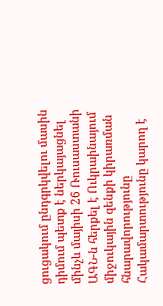ցուցակում ընդգրկվելու մասին դիմում պետք է ներկայացնել մինչև մայիսի 26 Ռուսաստանի ԱԳՆ-ն հերքել է Ուկրաինայում միջուկային զենքի կիրառման հնարավորությունը Հակամարտությունը կարող է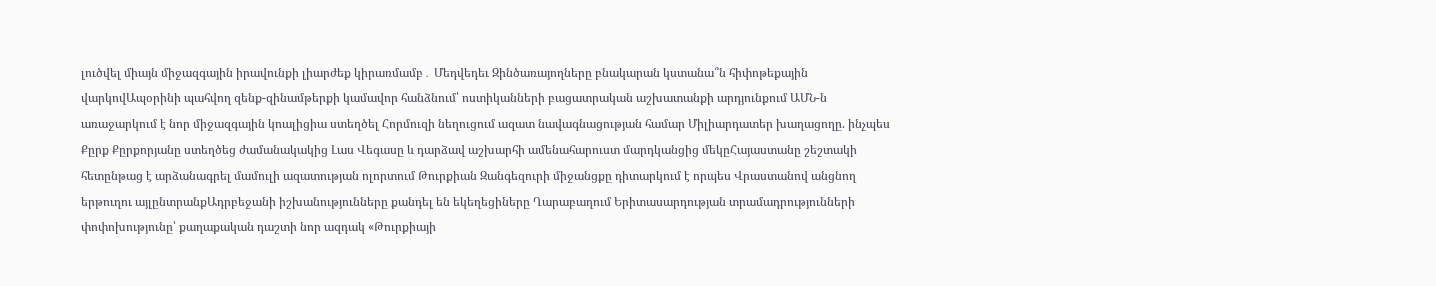լուծվել միայն միջազգային իրավունքի լիարժեք կիրառմամբ․ Մեդվեդեւ Զինծառայողները բնակարան կստանա՞ն հիփոթեքային վարկովԱպօրինի պահվող զենք-զինամթերքի կամավոր հանձնում՝ ոստիկանների բացատրական աշխատանքի արդյունքում ԱՄՆ-ն առաջարկում է նոր միջազգային կոալիցիա ստեղծել Հորմուզի նեղուցում ազատ նավագնացության համար Միլիարդատեր խաղացողը. ինչպես Քըրք Քըրքորյանը ստեղծեց ժամանակակից Լաս Վեգասը և դարձավ աշխարհի ամենահարուստ մարդկանցից մեկըՀայաստանը շեշտակի հետընթաց է արձանագրել մամուլի ազատության ոլորտում Թուրքիան Զանգեզուրի միջանցքը դիտարկում է որպես Վրաստանով անցնող երթուղու այլընտրանքԱդրբեջանի իշխանությունները քանդել են եկեղեցիները Ղարաբաղում Երիտասարդության տրամադրությունների փոփոխությունը՝ քաղաքական դաշտի նոր ազդակ «Թուրքիայի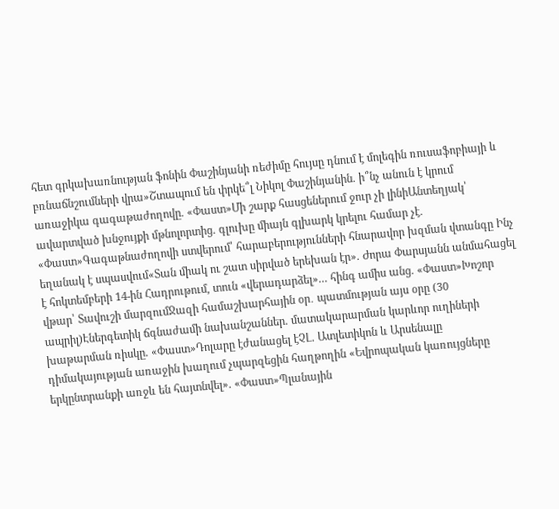հետ գրկախառնության ֆոնին Փաշինյանի ռեժիմը հույսը դնում է մոլեգին ռուսաֆոբիայի և բռնաճնշումների վրա»Շտապում են փրկե՞լ Նիկոլ Փաշինյանին. ի՞նչ անուն է կրում առաջիկա գագաթաժողովը. «Փաստ»Մի շարք հասցեներում ջուր չի լինիԱնտեղյակ՝ ավարտված խնջույքի մթնոլորտից. գլուխը միայն գլխարկ կրելու համար չէ. «Փաստ»Գագաթնաժողովի ստվերում՝ հարաբերությունների հնարավոր խզման վտանգը Ինչ եղանակ է սպասվում«Տան միակ ու շատ սիրված երեխան էր». Ժորա Փարսյանն անմահացել է հոկտեմբերի 14-ին Հադրութում, տուն «վերադարձել»... հինգ ամիս անց. «Փաստ»Խոշոր վթար՝ Տավուշի մարզումՋազի համաշխարհային օր․ պատմության այս օրը (30 ապրիլ)Էներգետիկ ճգնաժամի նախանշաններ. մատակարարման կարևոր ուղիների խաթարման ռիսկը. «Փաստ»Դոլարը էժանացել էՉԼ. Ատլետիկոն և Արսենալը դիմակայության առաջին խաղում չպարզեցին հաղթողին «Եվրոպական կառույցները երկընտրանքի առջև են հայտնվել». «Փաստ»Պլանային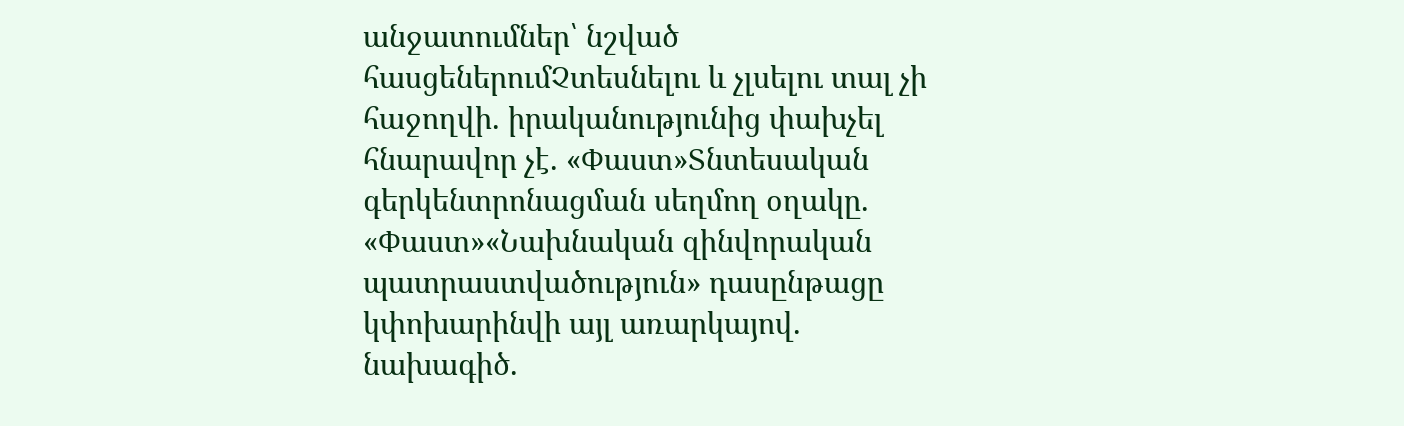անջատումներ՝ նշված հասցեներումՉտեսնելու և չլսելու տալ չի հաջողվի. իրականությունից փախչել հնարավոր չէ. «Փաստ»Տնտեսական գերկենտրոնացման սեղմող օղակը. «Փաստ»«Նախնական զինվորական պատրաստվածություն» դասընթացը կփոխարինվի այլ առարկայով. նախագիծ.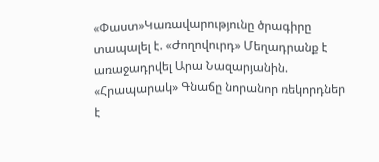«Փաստ»Կառավարությունը ծրագիրը տապալել է. «Ժողովուրդ» Մեղադրանք է առաջադրվել Արա Նազարյանին. «Հրապարակ» Գնաճը նորանոր ռեկորդներ է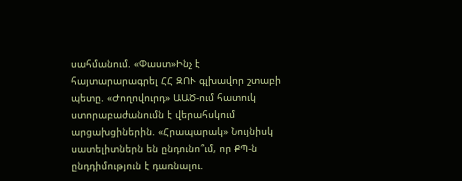սահմանում. «Փաստ»Ինչ է հայտարարագրել ՀՀ ԶՈՒ գլխավոր շտաբի պետը. «Ժողովուրդ» ԱԱԾ-ում հատուկ ստորաբաժանումն է վերահսկում արցախցիներին. «Հրապարակ» Նույնիսկ սատելիտներն են ընդունո՞ւմ, որ ՔՊ-ն ընդդիմություն է դառնալու.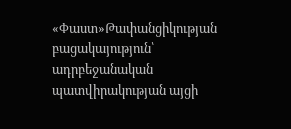«Փաստ»Թափանցիկության բացակայություն՝ ադրբեջանական պատվիրակության այցի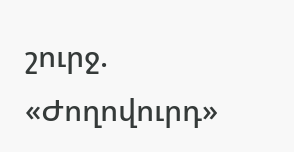շուրջ. «Ժողովուրդ»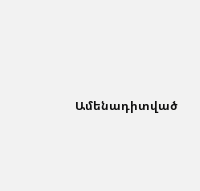Ամենադիտված